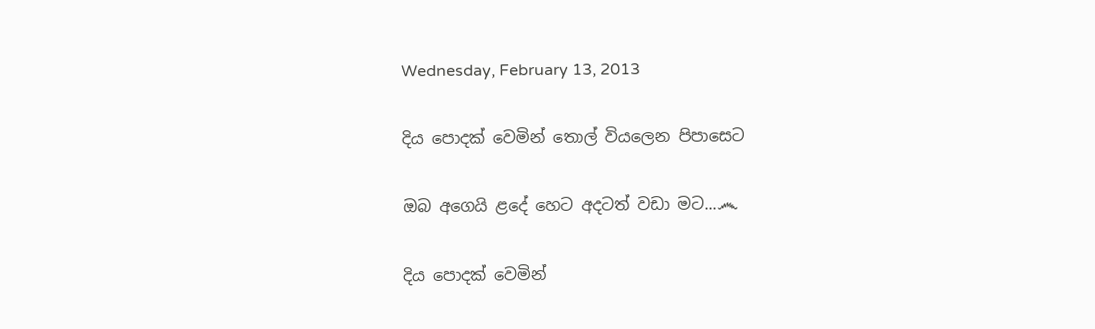Wednesday, February 13, 2013

දිය පොදක් වෙමින් තොල් වියලෙන පිපාසෙට

ඔබ අගෙයි ළදේ හෙට අදටත් වඩා මට...෴

දිය පොදක් වෙමින්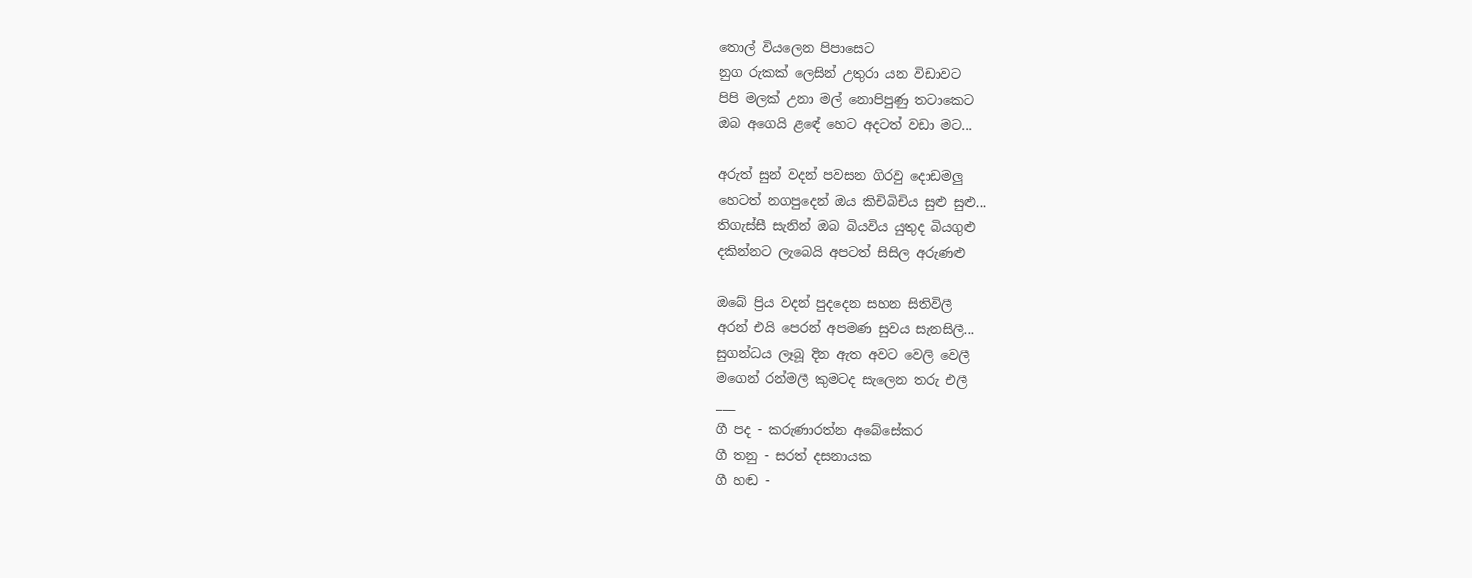තොල් වියලෙන පිපාසෙට
නුග රුකක් ලෙසින් උතුරා යන විඩාවට
පිපි මලක් උනා මල් නොපිපුණු තටාකෙට
ඔබ අගෙයි ළඳේ හෙට අදටත් වඩා මට...

අරුත් සුන් වදන් පවසන ගිරවු දොඩමලු
හෙටත් නගපුදෙන් ඔය කිචිබිචිය සුළු සුළු...
තිගැස්සී සැනින් ඔබ බියවිය යුතුද බියගුළු
දකින්නට ලැබෙයි අපටත් සිසිල අරුණළු

ඔබේ ප්‍රිය වදන් පුදදෙන සහන සිතිවිලී
අරන් එයි පෙරන් අපමණ සුවය සැනසිලී...
සුගන්ධය ලෑබූ දින ඇත අවට වෙලි වෙලී
මගෙන් රන්මලී කුමටද සැලෙන තරු එලී
___
ගී පද - කරුණාරත්න අබේසේකර
ගී තනු - සරත් දසනායක
ගී හඬ -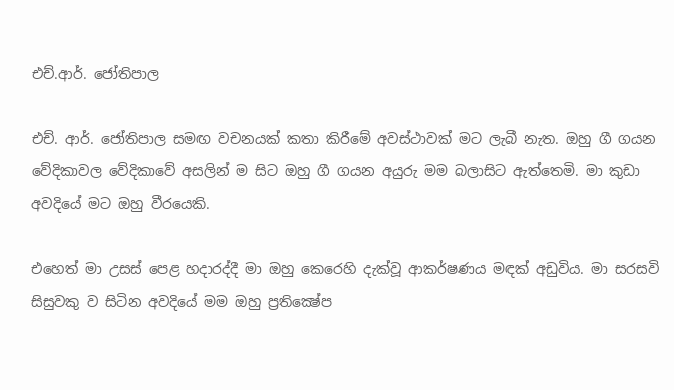එච්.ආර්. ජෝතිපාල

එච්. ආර්. ජෝතිපාල සමඟ වචනයක් කතා කිරීමේ අවස්ථාවක් මට ලැබී නැත. ඔහු ගී ගයන වේදිකාවල වේදිකාවේ අසලින් ම සිට ඔහු ගී ගයන අයුරු මම බලාසිට ඇත්තෙමි. මා කුඩා අවදියේ මට ඔහු වීරයෙකි.

එහෙත් මා උසස් පෙළ හදාරද්දී මා ඔහු කෙරෙහි දැක්වූ ආකර්ෂණය මඳක් අඩුවිය. මා සරසවි සිසුවකු ව සිටින අවදියේ මම ඔහු ප්‍රතික්‍ෂේප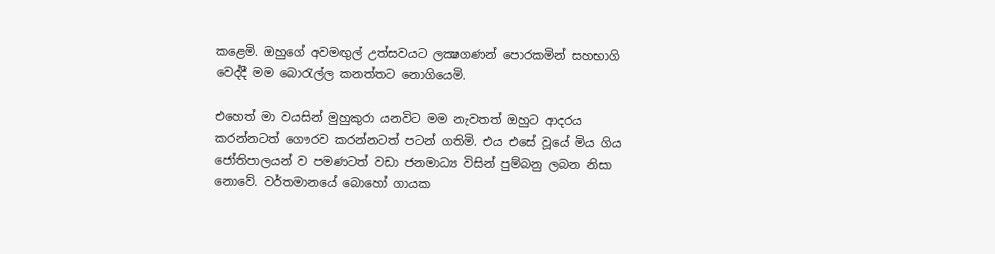කළෙමි. ඔහුගේ අවමඟුල් උත්සවයට ලක්‍ෂගණන් පොරකමින් සහභාගි වෙද්දී මම බොරැල්ල කනත්තට නොගියෙමි.

එහෙත් මා වයසින් මුහුකුරා යනවිට මම නැවතත් ඔහුට ආදරය කරන්නටත් ගෞරව කරන්නටත් පටන් ගතිමි. එය එසේ වූයේ මිය ගිය ජෝතිපාලයන් ව පමණටත් වඩා ජනමාධ්‍ය විසින් පුම්බනු ලබන නිසා නොවේ. වර්තමානයේ බොහෝ ගායක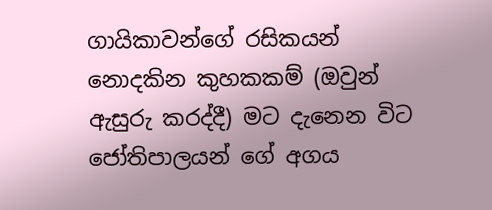ගායිකාවන්ගේ රසිකයන් නොදකින කුහකකම් (ඔවුන් ඇසුරු කරද්දී) මට දැනෙන විට ජෝතිපාලයන් ගේ අගය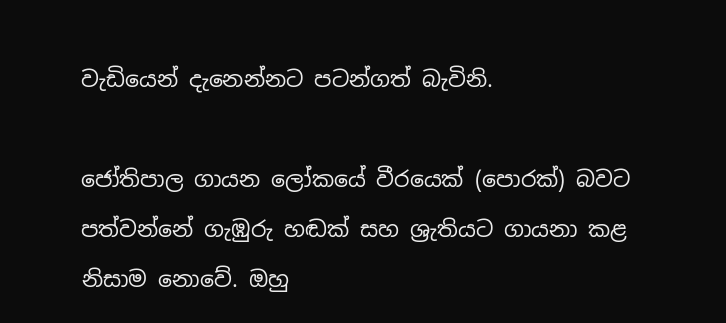වැඩියෙන් දැනෙන්නට පටන්ගත් බැවිනි.

ජෝතිපාල ගායන ලෝකයේ වීරයෙක් (පොරක්) බවට පත්වන්නේ ගැඹුරු හඬක් සහ ශ්‍රැතියට ගායනා කළ නිසාම නොවේ. ඔහු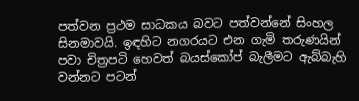පත්වන ප්‍රථම සාධකය බවට පත්වන්නේ සිංහල සිනමාවයි. ඉඳහිට නගරයට එන ගැමි තරුණයින් පවා චිත්‍රපටි හෙවත් බයස්කෝප් බැලීමට ඇබ්බැහි වන්නට පටන්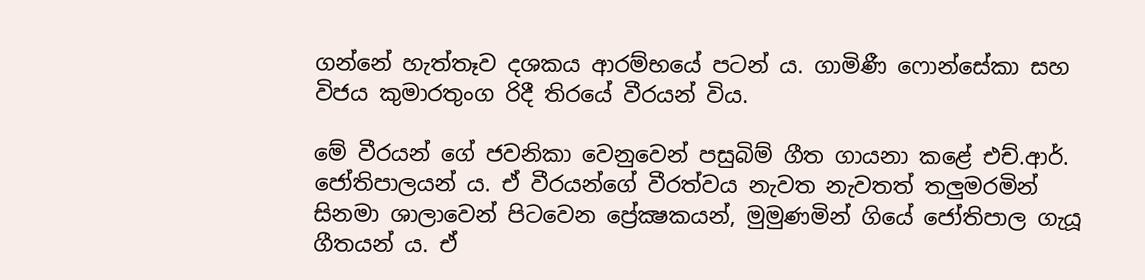ගන්නේ හැත්තෑව දශකය ආරම්භයේ පටන් ය. ගාමිණී ෆොන්සේකා සහ විජය කුමාරතුංග රිදී තිරයේ වීරයන් විය.

මේ වීරයන් ගේ ජවනිකා වෙනුවෙන් පසුබිම් ගීත ගායනා කළේ එච්.ආර්. ජෝතිපාලයන් ය. ඒ වීරයන්ගේ වීරත්වය නැවත නැවතත් තලුමරමින් සිනමා ශාලාවෙන් පිටවෙන ප්‍රේක්‍ෂකයන්, මුමුණමින් ගියේ ජෝතිපාල ගැයූ ගීතයන් ය. ඒ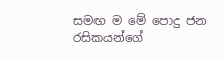සමඟ ම මේ පොදු ජන රසිකයන්ගේ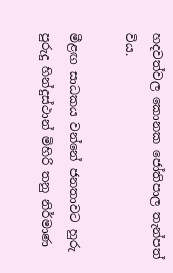හදවත්වල කොනක ජෝතිපාල තැන්පත් විය.

මීළඟ සාධකය වන්නේ ජනතාවට හුරු පුරුදු හින්දුස්ථාන් මිහිරි තනු නිර්මාණ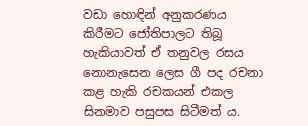වඩා හොඳින් අනුකරණය කිරීමට ජෝතිපාලට තිබූ හැකියාවත් ඒ තනුවල රසය නොනැසෙන ලෙස ගී පද රචනා කළ හැකි රචකයන් එකල සිනමාව පසුපස සිටීමත් ය.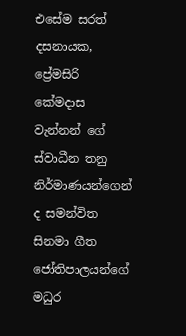එසේම සරත් දසනායක, ප්‍රේමසිරි කේමදාස වැන්නන් ගේ ස්වාධීන තනු නිර්මාණයන්ගෙන් ද සමන්විත සිනමා ගීත ජෝතිපාලයන්ගේ මධුර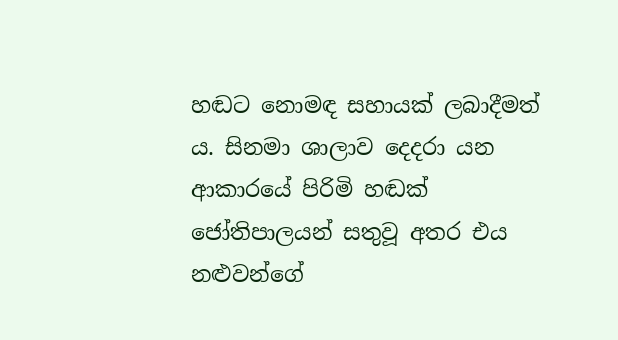හඬට නොමඳ සහායක් ලබාදීමත් ය. සිනමා ශාලාව දෙදරා යන ආකාරයේ පිරිමි හඬක් ජෝතිපාලයන් සතුවූ අතර එය නළුවන්ගේ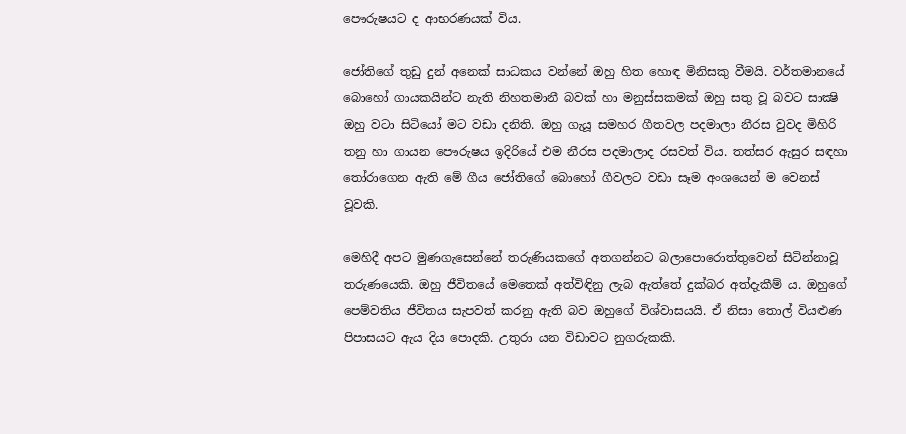පෞරුෂයට ද ආභරණයක් විය.

ජෝතිගේ තුඩු දුන් අනෙක් සාධකය වන්නේ ඔහු හිත හොඳ මිනිසකු වීමයි. වර්තමානයේ බොහෝ ගායකයින්ට නැති නිහතමානී බවක් හා මනුස්සකමක් ඔහු සතු වූ බවට සාක්‍ෂි ඔහු වටා සිටියෝ මට වඩා දනිති. ඔහු ගැයූ සමහර ගීතවල පදමාලා නීරස වුවද මිහිරි තනු හා ගායන පෞරුෂය ඉදිරියේ එම නීරස පදමාලාද රසවත් විය. තත්සර ඇසුර සඳහා තෝරාගෙන ඇති මේ ගීය ජෝතිගේ බොහෝ ගීවලට වඩා සෑම අංශයෙන් ම වෙනස් වූවකි.

මෙහිදී අපට මුණගැසෙන්නේ තරුණියකගේ අතගන්නට බලාපොරොත්තුවෙන් සිටින්නාවූ තරුණයෙකි. ඔහු ජීවිතයේ මෙතෙක් අත්විඳිනු ලැබ ඇත්තේ දුක්බර අත්දැකීම් ය. ඔහුගේ පෙම්වතිය ජීවිතය සැපවත් කරනු ඇති බව ඔහුගේ විශ්වාසයයි. ඒ නිසා තොල් වියළුණ පිපාසයට ඇය දිය පොදකි. උතුරා යන විඩාවට නුගරුකකි.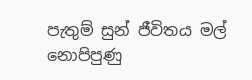පැතුම් සුන් ජීවිතය මල් නොපිපුණු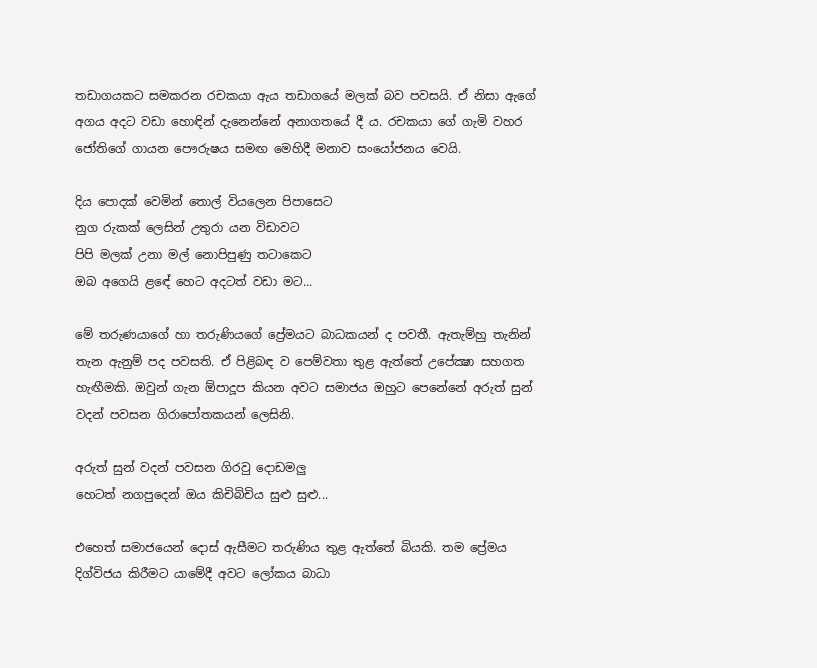තඩාගයකට සමකරන රචකයා ඇය තඩාගයේ මලක් බව පවසයි. ඒ නිසා ඇගේ අගය අදට වඩා හොඳින් දැනෙන්නේ අනාගතයේ දී ය. රචකයා ගේ ගැමි වහර ජෝතිගේ ගායන පෞරුෂය සමඟ මෙහිදී මනාව සංයෝජනය වෙයි.

දිය පොදක් වෙමින් තොල් වියලෙන පිපාසෙට
නුග රුකක් ලෙසින් උතුරා යන විඩාවට
පිපි මලක් උනා මල් නොපිපුණු තටාකෙට
ඔබ අගෙයි ළඳේ හෙට අදටත් වඩා මට...

මේ තරුණයාගේ හා තරුණියගේ ප්‍රේමයට බාධකයන් ද පවතී. ඇතැම්හු තැනින් තැන ඇනුම් පද පවසති. ඒ පිළිබඳ ව පෙම්වතා තුළ ඇත්තේ උපේක්‍ෂා සහගත හැඟීමකි. ඔවුන් ගැන ඕපාදූප කියන අවට සමාජය ඔහුට පෙනේනේ අරුත් සුන් වදන් පවසන ගිරාපෝතකයන් ලෙසිනි.

අරුත් සුන් වදන් පවසන ගිරවු දොඩමලු
හෙටත් නගපුදෙන් ඔය කිචිබිචිය සුළු සුළු...

එහෙත් සමාජයෙන් දොස් ඇසීමට තරුණිය තුළ ඇත්තේ බියකි. තම ප්‍රේමය දිග්විජය කිරීමට යාමේදී අවට ලෝකය බාධා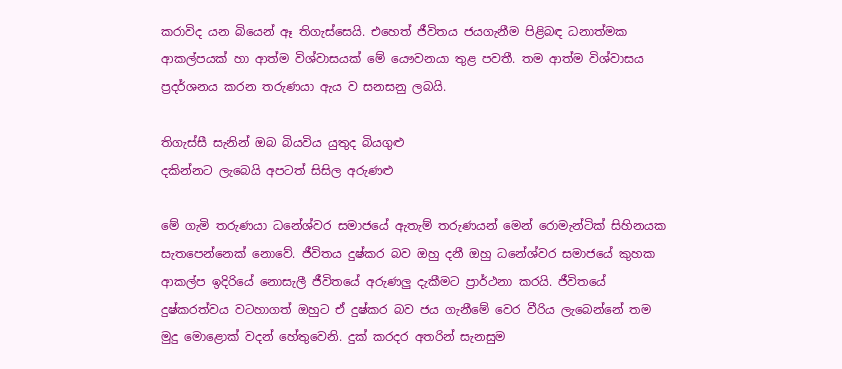කරාවිද යන බියෙන් ඈ තිගැස්සෙයි. එහෙත් ජීවිතය ජයගැනීම පිළිබඳ ධනාත්මක ආකල්පයක් හා ආත්ම විශ්වාසයක් මේ යෞවනයා තුළ පවතී. තම ආත්ම විශ්වාසය ප්‍රදර්ශනය කරන තරුණයා ඇය ව සනසනු ලබයි.

තිගැස්සී සැනින් ඔබ බියවිය යුතුද බියගුළු
දකින්නට ලැබෙයි අපටත් සිසිල අරුණළු

මේ ගැමි තරුණයා ධනේශ්වර සමාජයේ ඇතැම් තරුණයන් මෙන් රොමැන්ටික් සිහිනයක සැතපෙන්නෙක් නොවේ. ජීවිතය දුෂ්කර බව ඔහු දනී ඔහු ධනේශ්වර සමාජයේ කුහක ආකල්ප ඉදිරියේ නොසැලී ජීවිතයේ අරුණලු දැකීමට ප්‍රාර්ථනා කරයි. ජීවිතයේ දුෂ්කරත්වය වටහාගත් ඔහුට ඒ දුෂ්කර බව ජය ගැනීමේ වෙර වීරිය ලැබෙන්නේ තම මුදු මොළොක් වදන් හේතුවෙනි. දුක් කරදර අතරින් සැනසුම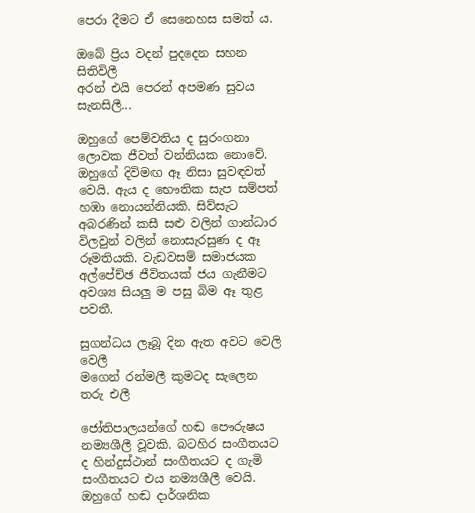පෙරා දීමට ඒ සෙනෙහස සමත් ය.

ඔබේ ප්‍රිය වදන් පුදදෙන සහන සිතිවිලී
අරන් එයි පෙරන් අපමණ සුවය සැනසිලී...

ඔහුගේ පෙම්වතිය ද සුරංගනා ලොවක ජීවත් වන්නියක නොවේ. ඔහුගේ දිවිමඟ ඈ නිසා සුවඳවත් වෙයි. ඇය ද භෞතික සැප සම්පත් හඹා නොයන්නියකි. සිව්සැට අබරණින් කසී සළු වලින් ගාන්ධාර විලවුන් වලින් නොසැරසුණ ද ඈ රූමතියකි. වැඩවසම් සමාජයක අල්පේච්ඡ ජීවිතයක් ජය ගැනීමට අවශ්‍ය සියලු ම පසු බිම ඈ තුළ පවතී.

සුගන්ධය ලෑබූ දින ඇත අවට වෙලි වෙලී
මගෙන් රන්මලී කුමටද සැලෙන තරු එලී

ජෝතිපාලයන්ගේ හඬ පෞරුෂය නම්‍යශීලී වූවකි. බටහිර සංගීතයට ද හින්දුස්ථාන් සංගීතයට ද ගැමි සංගීතයට එය නම්‍යශීලී වෙයි. ඔහුගේ හඬ දාර්ශනික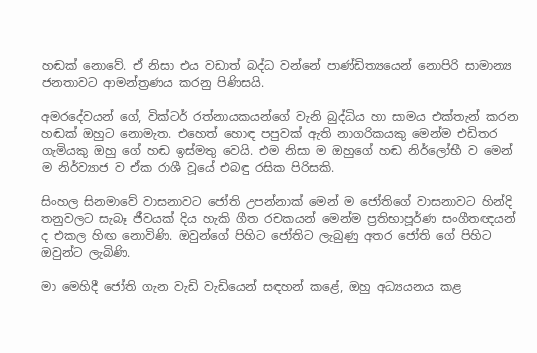හඬක් නොවේ. ඒ නිසා එය වඩාත් බද්ධ වන්නේ පාණ්ඩිත්‍යයෙන් නොපිරි සාමාන්‍ය ජනතාවට ආමන්ත්‍රණය කරනු පිණිසයි.

අමරදේවයන් ගේ, වික්ටර් රත්නායකයන්ගේ වැනි බුද්ධිය හා සාමය එක්තැන් කරන හඬක් ඔහුට නොමැත. එහෙත් හොඳ පපුවක් ඇති නාගරිකයකු මෙන්ම එඩිතර ගැමියකු ඔහු ගේ හඬ ඉස්මතු වෙයි. එම නිසා ම ඔහුගේ හඬ නිර්ලෝභී ව මෙන් ම නිර්ව්‍යාජ ව ඒක රාශී වූයේ එබඳු රසික පිරිසකි.

සිංහල සිනමාවේ වාසනාවට ජෝති උපන්නාක් මෙන් ම ජෝතිගේ වාසනාවට හින්දි තනුවලට සැබෑ ජීවයක් දිය හැකි ගීත රචකයන් මෙන්ම ප්‍රතිභාපූර්ණ සංගීතඥයන් ද එකල හිඟ නොවිණි. ඔවුන්ගේ පිහිට ජෝතිට ලැබුණු අතර ජෝති ගේ පිහිට ඔවුන්ට ලැබිණි.

මා මෙහිදී ජෝති ගැන වැඩි වැඩියෙන් සඳහන් කළේ, ඔහු අධ්‍යයනය කළ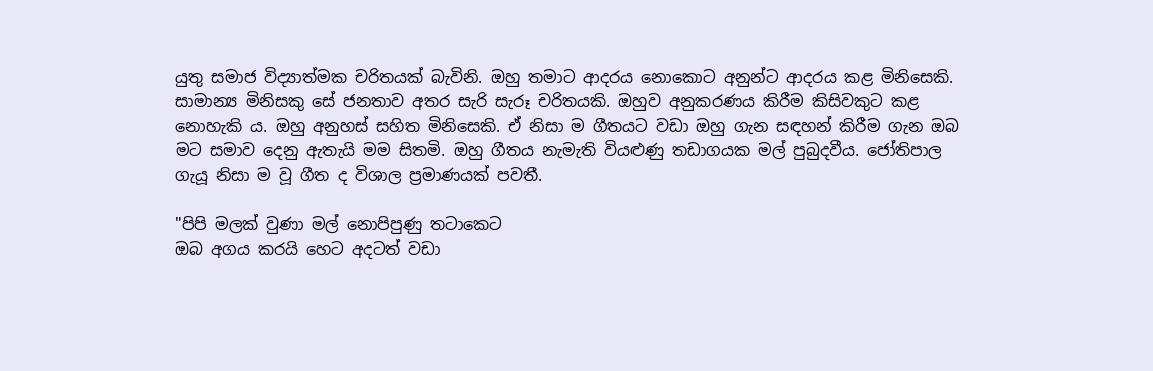යුතු සමාජ විද්‍යාත්මක චරිතයක් බැවිනි. ඔහු තමාට ආදරය නොකොට අනුන්ට ආදරය කළ මිනිසෙකි. සාමාන්‍ය මිනිසකු සේ ජනතාව අතර සැරි සැරූ චරිතයකි. ඔහුව අනුකරණය කිරීම කිසිවකුට කළ නොහැකි ය. ඔහු අනුහස් සහිත මිනිසෙකි. ඒ නිසා ම ගීතයට වඩා ඔහු ගැන සඳහන් කිරීම ගැන ඔබ මට සමාව දෙනු ඇතැයි මම සිතමි. ඔහු ගීතය නැමැති වියළුණු තඩාගයක මල් පුබුදවීය. ජෝතිපාල ගැයූ නිසා ම වූ ගීත ද විශාල ප්‍රමාණයක් පවතී.

"පිපි මලක් වුණා මල් නොපිපුණු තටාකෙට
ඔබ අගය කරයි හෙට අදටත් වඩා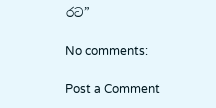රට”

No comments:

Post a Comment